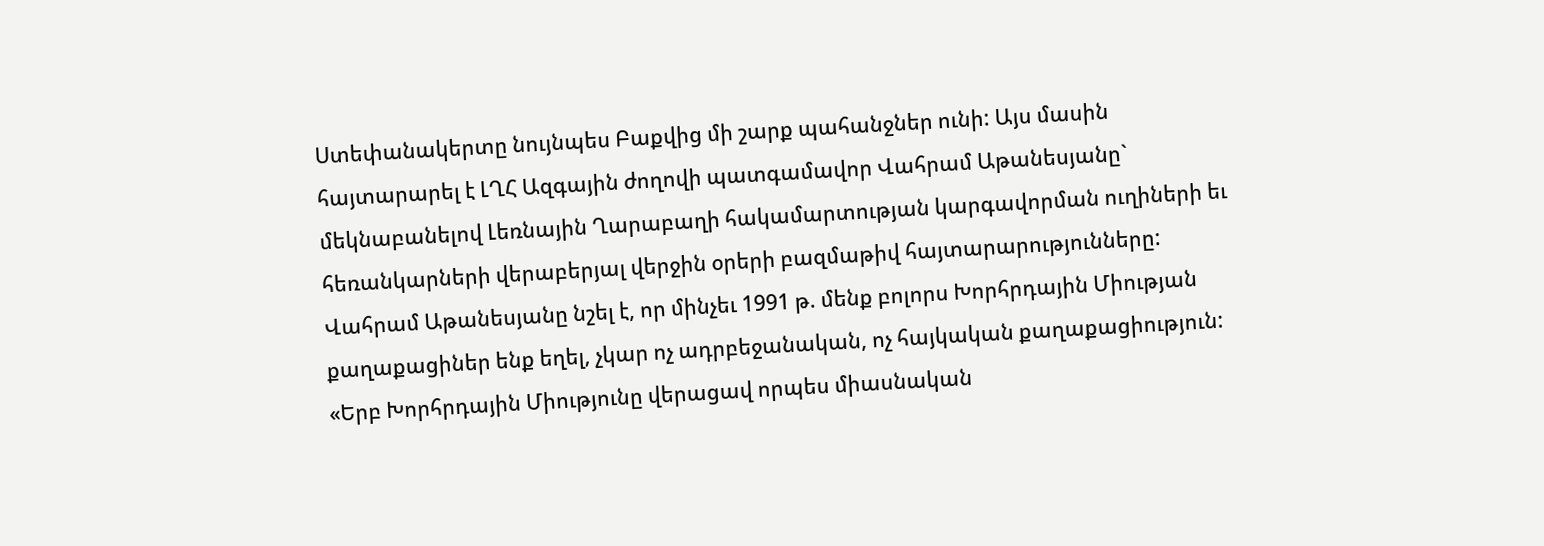Ստեփանակերտը նույնպես Բաքվից մի շարք պահանջներ ունի: Այս մասին հայտարարել է ԼՂՀ Ազգային ժողովի պատգամավոր Վահրամ Աթանեսյանը` մեկնաբանելով Լեռնային Ղարաբաղի հակամարտության կարգավորման ուղիների եւ հեռանկարների վերաբերյալ վերջին օրերի բազմաթիվ հայտարարությունները:
Վահրամ Աթանեսյանը նշել է, որ մինչեւ 1991 թ. մենք բոլորս Խորհրդային Միության քաղաքացիներ ենք եղել, չկար ոչ ադրբեջանական, ոչ հայկական քաղաքացիություն: «Երբ Խորհրդային Միությունը վերացավ որպես միասնական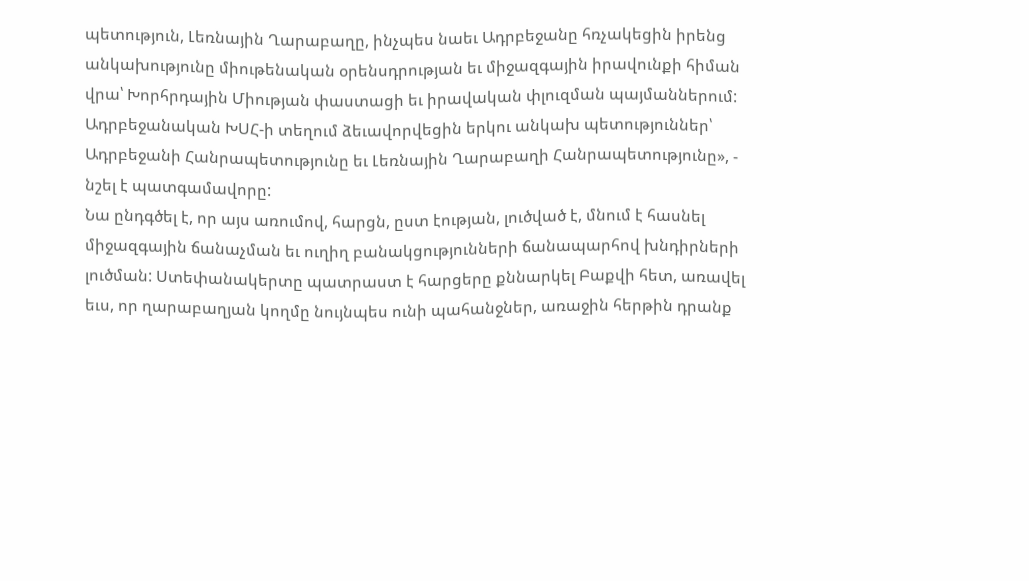պետություն, Լեռնային Ղարաբաղը, ինչպես նաեւ Ադրբեջանը հռչակեցին իրենց անկախությունը միութենական օրենսդրության եւ միջազգային իրավունքի հիման վրա՝ Խորհրդային Միության փաստացի եւ իրավական փլուզման պայմաններում: Ադրբեջանական ԽՍՀ-ի տեղում ձեւավորվեցին երկու անկախ պետություններ՝ Ադրբեջանի Հանրապետությունը եւ Լեռնային Ղարաբաղի Հանրապետությունը», - նշել է պատգամավորը:
Նա ընդգծել է, որ այս առումով, հարցն, ըստ էության, լուծված է, մնում է հասնել միջազգային ճանաչման եւ ուղիղ բանակցությունների ճանապարհով խնդիրների լուծման: Ստեփանակերտը պատրաստ է հարցերը քննարկել Բաքվի հետ, առավել եւս, որ ղարաբաղյան կողմը նույնպես ունի պահանջներ, առաջին հերթին դրանք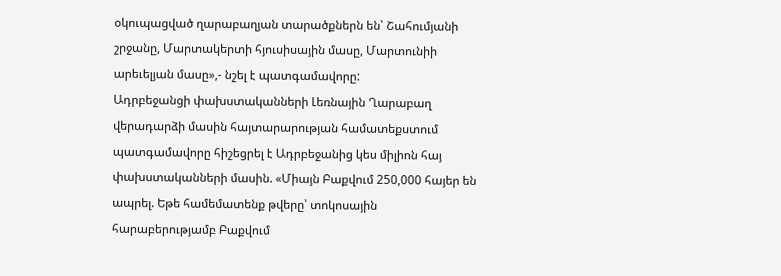օկուպացված ղարաբաղյան տարածքներն են՝ Շահումյանի շրջանը, Մարտակերտի հյուսիսային մասը, Մարտունիի արեւելյան մասը»,- նշել է պատգամավորը:
Ադրբեջանցի փախստականների Լեռնային Ղարաբաղ վերադարձի մասին հայտարարության համատեքստում պատգամավորը հիշեցրել է Ադրբեջանից կես միլիոն հայ փախստականների մասին. «Միայն Բաքվում 250,000 հայեր են ապրել. Եթե համեմատենք թվերը՝ տոկոսային հարաբերությամբ Բաքվում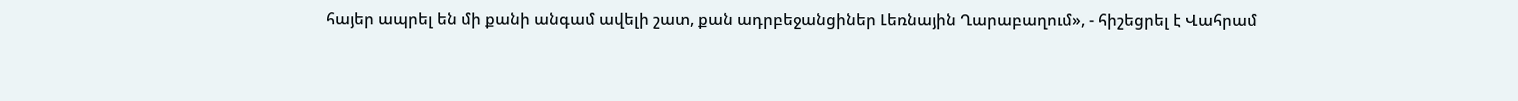հայեր ապրել են մի քանի անգամ ավելի շատ, քան ադրբեջանցիներ Լեռնային Ղարաբաղում», - հիշեցրել է Վահրամ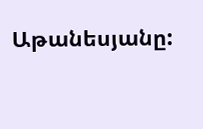Աթանեսյանը: